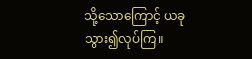သို့သောကြောင့် ယခုသွား၍လုပ်ကြ။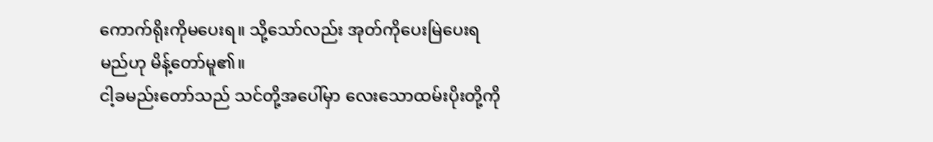ကောက်ရိုးကိုမပေးရ။ သို့သော်လည်း အုတ်ကိုပေးမြဲပေးရမည်ဟု မိန့်တော်မူ၏။
ငါ့ခမည်းတော်သည် သင်တို့အပေါ်မှာ လေးသောထမ်းပိုးတို့ကို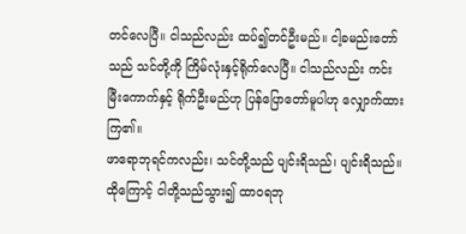တင်လေပြီ။ ငါသည်လည်း ထပ်၍တင်ဦးမည်။ ငါ့ခမည်းတော်သည် သင်တို့ကို ကြိမ်လုံးနှင့်ရိုက်လေပြီ။ ငါသည်လည်း ကင်းမြီးကောက်နှင့် ရိုက်ဦးမည်ဟု ပြန်ပြောတော်မူပါဟု လျှောက်ထားကြ၏။
ဖာရောဘုရင်ကလည်း၊ သင်တို့သည် ပျင်းရိသည်၊ ပျင်းရိသည်။ ထိုကြောင့် ငါတို့သည်သွား၍ ထာဝရဘု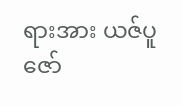ရားအား ယဇ်ပူဇော်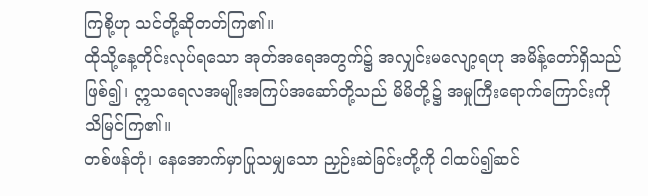ကြစို့ဟု သင်တို့ဆိုတတ်ကြ၏။
ထိုသို့နေ့တိုင်းလုပ်ရသော အုတ်အရေအတွက်၌ အလျှင်းမလျော့ရဟု အမိန့်တော်ရှိသည်ဖြစ်၍၊ ဣသရေလအမျိုးအကြပ်အဆော်တို့သည် မိမိတို့၌ အမှုကြီးရောက်ကြောင်းကို သိမြင်ကြ၏။
တစ်ဖန်တုံ၊ နေအောက်မှာပြုသမျှသော ညှဉ်းဆဲခြင်းတို့ကို ငါထပ်၍ဆင်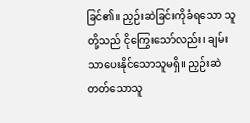ခြင်၏။ ညှဉ်းဆဲခြင်းကိုခံရသော သူတို့သည် ငိုကြွေးသော်လည်း၊ ချမ်းသာပေးနိုင်သောသူမရှိ။ ညှဉ်းဆဲတတ်သောသူ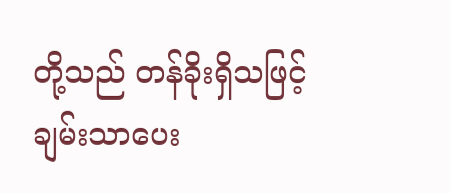တို့သည် တန်ခိုးရှိသဖြင့် ချမ်းသာပေး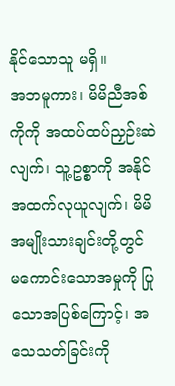နိုင်သောသူ မရှိ။
အဘမူကား၊ မိမိညီအစ်ကိုကို အထပ်ထပ်ညှဉ်းဆဲလျက်၊ သူ့ဥစ္စာကို အနိုင်အထက်လုယူလျက်၊ မိမိအမျိုးသားချင်းတို့တွင် မကောင်းသောအမှုကို ပြုသောအပြစ်ကြောင့်၊ အသေသတ်ခြင်းကို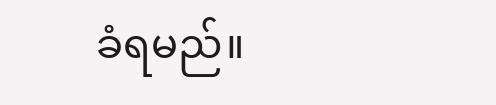ခံရမည်။